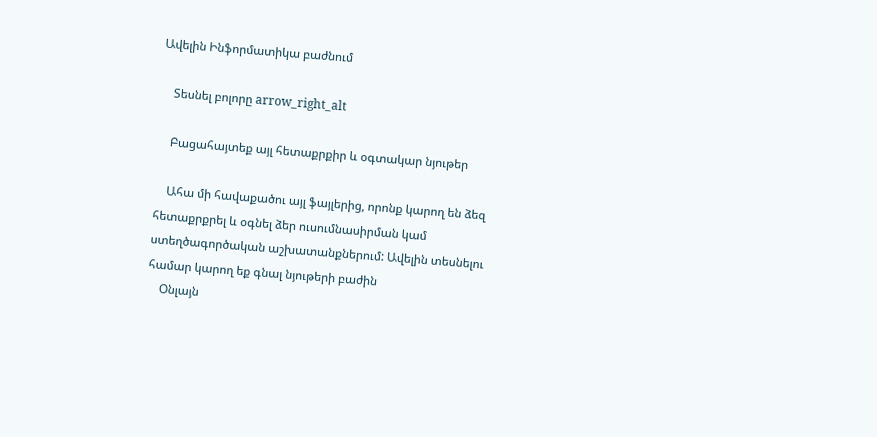Ավելին Ինֆորմատիկա բաժնում

    Տեսնել բոլորը arrow_right_alt

    Բացահայտեք այլ հետաքրքիր և օգտակար նյութեր

    Ահա մի հավաքածու այլ ֆայլերից, որոնք կարող են ձեզ հետաքրքրել և օգնել ձեր ուսումնասիրման կամ ստեղծագործական աշխատանքներում: Ավելին տեսնելու համար կարող եք գնալ նյութերի բաժին
    Օնլայն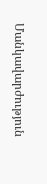Մանկավարժություն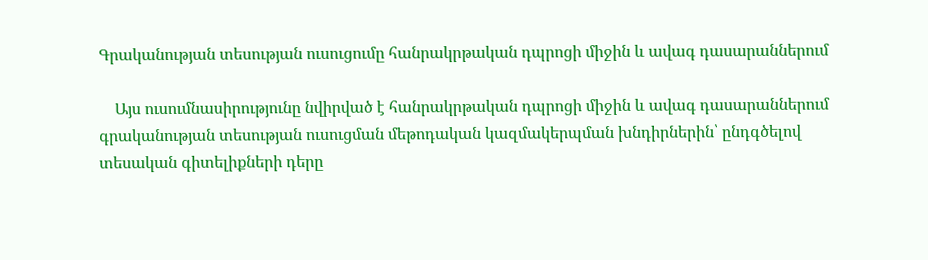Գրականության տեսության ուսուցումը հանրակրթական դպրոցի միջին և ավագ դասարաններում

    Այս ուսումնասիրությունը նվիրված է հանրակրթական դպրոցի միջին և ավագ դասարաններում գրականության տեսության ուսուցման մեթոդական կազմակերպման խնդիրներին՝ ընդգծելով տեսական գիտելիքների դերը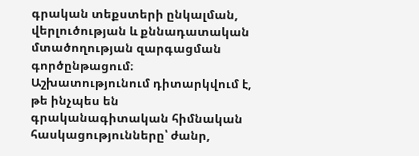գրական տեքստերի ընկալման, վերլուծության և քննադատական մտածողության զարգացման գործընթացում։ Աշխատությունում դիտարկվում է, թե ինչպես են գրականագիտական հիմնական հասկացությունները՝ ժանր,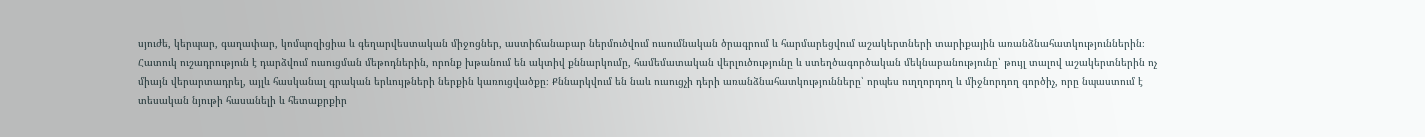սյուժե, կերպար, գաղափար, կոմպոզիցիա և գեղարվեստական միջոցներ, աստիճանաբար ներմուծվում ուսումնական ծրագրում և հարմարեցվում աշակերտների տարիքային առանձնահատկություններին։ Հատուկ ուշադրություն է դարձվում ուսուցման մեթոդներին, որոնք խթանում են ակտիվ քննարկումը, համեմատական վերլուծությունը և ստեղծագործական մեկնաբանությունը՝ թույլ տալով աշակերտներին ոչ միայն վերարտադրել, այլև հասկանալ գրական երևույթների ներքին կառուցվածքը։ Քննարկվում են նաև ուսուցչի դերի առանձնահատկությունները՝ որպես ուղղորդող և միջնորդող գործիչ, որը նպաստում է տեսական նյութի հասանելի և հետաքրքիր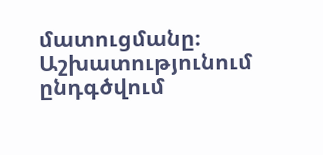մատուցմանը։ Աշխատությունում ընդգծվում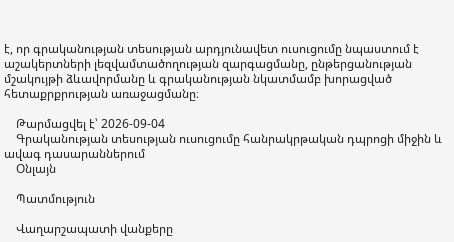է, որ գրականության տեսության արդյունավետ ուսուցումը նպաստում է աշակերտների լեզվամտածողության զարգացմանը, ընթերցանության մշակույթի ձևավորմանը և գրականության նկատմամբ խորացված հետաքրքրության առաջացմանը։

    Թարմացվել է՝ 2026-09-04
    Գրականության տեսության ուսուցումը հանրակրթական դպրոցի միջին և ավագ դասարաններում
    Օնլայն

    Պատմություն

    Վաղարշապատի վանքերը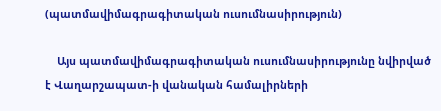(պատմավիմագրագիտական ուսումնասիրություն)

    Այս պատմավիմագրագիտական ուսումնասիրությունը նվիրված է Վաղարշապատ-ի վանական համալիրների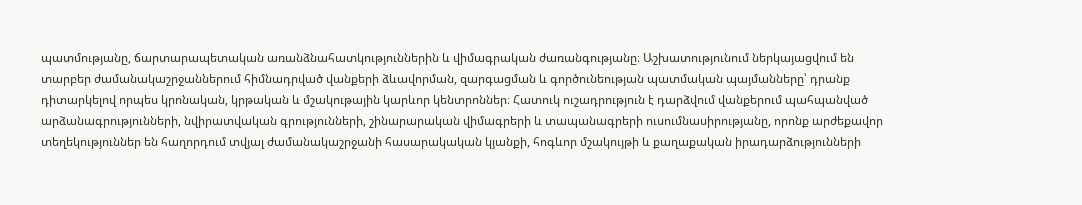պատմությանը, ճարտարապետական առանձնահատկություններին և վիմագրական ժառանգությանը։ Աշխատությունում ներկայացվում են տարբեր ժամանակաշրջաններում հիմնադրված վանքերի ձևավորման, զարգացման և գործունեության պատմական պայմանները՝ դրանք դիտարկելով որպես կրոնական, կրթական և մշակութային կարևոր կենտրոններ։ Հատուկ ուշադրություն է դարձվում վանքերում պահպանված արձանագրությունների, նվիրատվական գրությունների, շինարարական վիմագրերի և տապանագրերի ուսումնասիրությանը, որոնք արժեքավոր տեղեկություններ են հաղորդում տվյալ ժամանակաշրջանի հասարակական կյանքի, հոգևոր մշակույթի և քաղաքական իրադարձությունների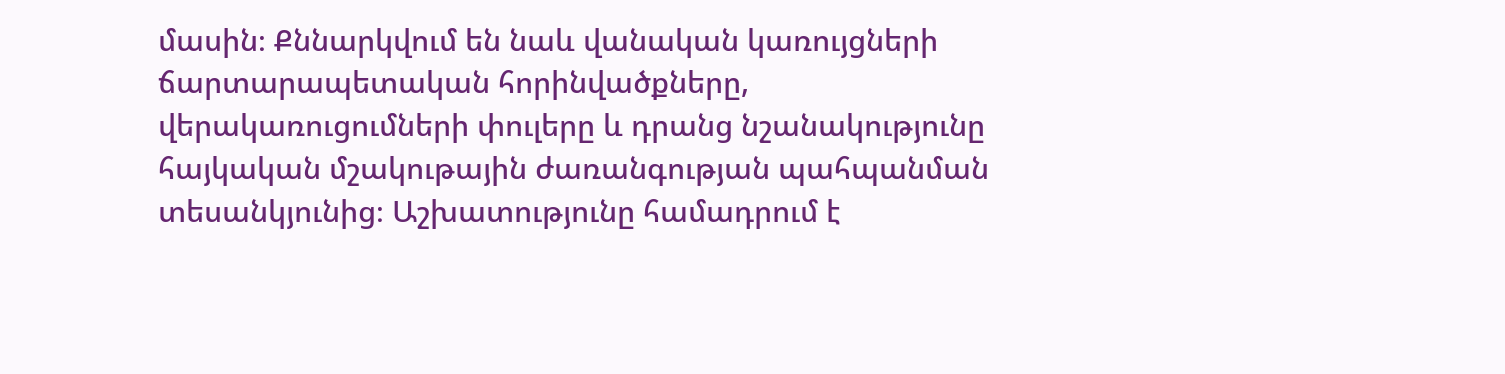մասին։ Քննարկվում են նաև վանական կառույցների ճարտարապետական հորինվածքները, վերակառուցումների փուլերը և դրանց նշանակությունը հայկական մշակութային ժառանգության պահպանման տեսանկյունից։ Աշխատությունը համադրում է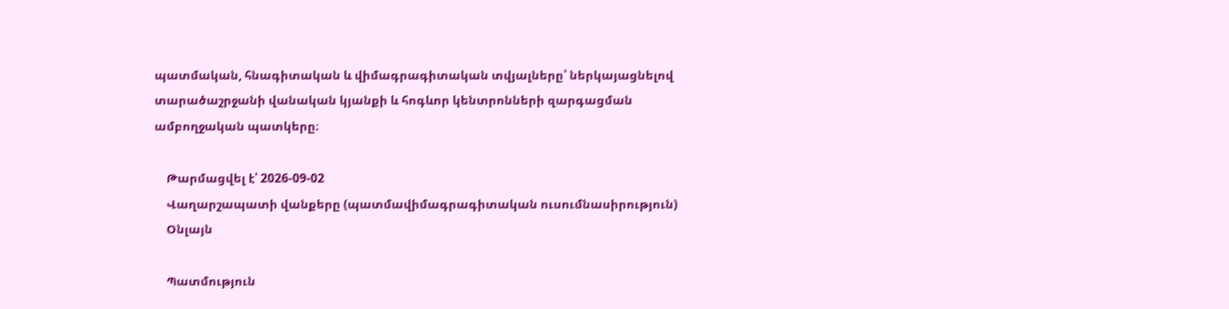պատմական, հնագիտական և վիմագրագիտական տվյալները՝ ներկայացնելով տարածաշրջանի վանական կյանքի և հոգևոր կենտրոնների զարգացման ամբողջական պատկերը։

    Թարմացվել է՝ 2026-09-02
    Վաղարշապատի վանքերը (պատմավիմագրագիտական ուսումնասիրություն)
    Օնլայն

    Պատմություն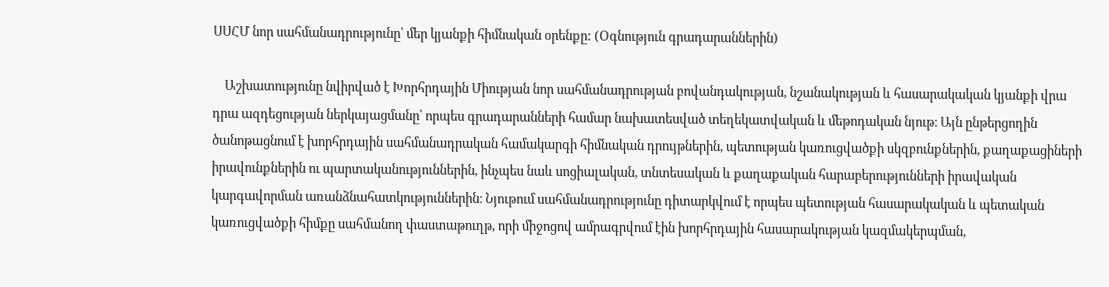ՍՍՀՄ նոր սահմանադրությունը՝ մեր կյանքի հիմնական օրենքը: (Օգնություն գրադարաններին)

    Աշխատությունը նվիրված է Խորհրդային Միության նոր սահմանադրության բովանդակության, նշանակության և հասարակական կյանքի վրա դրա ազդեցության ներկայացմանը՝ որպես գրադարանների համար նախատեսված տեղեկատվական և մեթոդական նյութ։ Այն ընթերցողին ծանոթացնում է խորհրդային սահմանադրական համակարգի հիմնական դրույթներին, պետության կառուցվածքի սկզբունքներին, քաղաքացիների իրավունքներին ու պարտականություններին, ինչպես նաև սոցիալական, տնտեսական և քաղաքական հարաբերությունների իրավական կարգավորման առանձնահատկություններին։ Նյութում սահմանադրությունը դիտարկվում է որպես պետության հասարակական և պետական կառուցվածքի հիմքը սահմանող փաստաթուղթ, որի միջոցով ամրագրվում էին խորհրդային հասարակության կազմակերպման,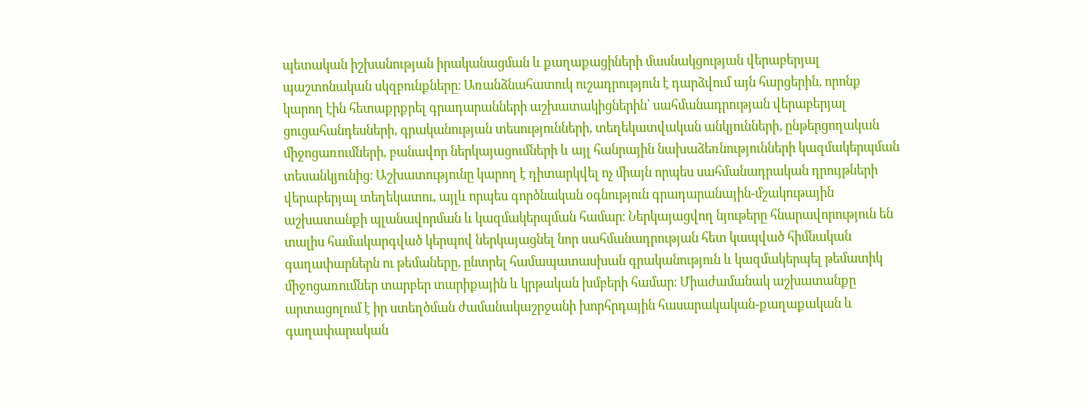պետական իշխանության իրականացման և քաղաքացիների մասնակցության վերաբերյալ պաշտոնական սկզբունքները։ Առանձնահատուկ ուշադրություն է դարձվում այն հարցերին, որոնք կարող էին հետաքրքրել գրադարանների աշխատակիցներին՝ սահմանադրության վերաբերյալ ցուցահանդեսների, գրականության տեսությունների, տեղեկատվական անկյունների, ընթերցողական միջոցառումների, բանավոր ներկայացումների և այլ հանրային նախաձեռնությունների կազմակերպման տեսանկյունից։ Աշխատությունը կարող է դիտարկվել ոչ միայն որպես սահմանադրական դրույթների վերաբերյալ տեղեկատու, այլև որպես գործնական օգնություն գրադարանային-մշակութային աշխատանքի պլանավորման և կազմակերպման համար։ Ներկայացվող նյութերը հնարավորություն են տալիս համակարգված կերպով ներկայացնել նոր սահմանադրության հետ կապված հիմնական գաղափարներն ու թեմաները, ընտրել համապատասխան գրականություն և կազմակերպել թեմատիկ միջոցառումներ տարբեր տարիքային և կրթական խմբերի համար։ Միաժամանակ աշխատանքը արտացոլում է իր ստեղծման ժամանակաշրջանի խորհրդային հասարակական-քաղաքական և գաղափարական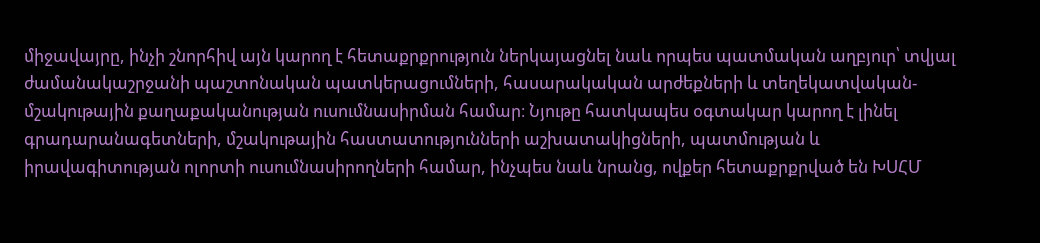միջավայրը, ինչի շնորհիվ այն կարող է հետաքրքրություն ներկայացնել նաև որպես պատմական աղբյուր՝ տվյալ ժամանակաշրջանի պաշտոնական պատկերացումների, հասարակական արժեքների և տեղեկատվական-մշակութային քաղաքականության ուսումնասիրման համար։ Նյութը հատկապես օգտակար կարող է լինել գրադարանագետների, մշակութային հաստատությունների աշխատակիցների, պատմության և իրավագիտության ոլորտի ուսումնասիրողների համար, ինչպես նաև նրանց, ովքեր հետաքրքրված են ԽՍՀՄ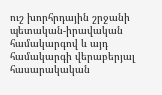ուշ խորհրդային շրջանի պետական-իրավական համակարգով և այդ համակարգի վերաբերյալ հասարակական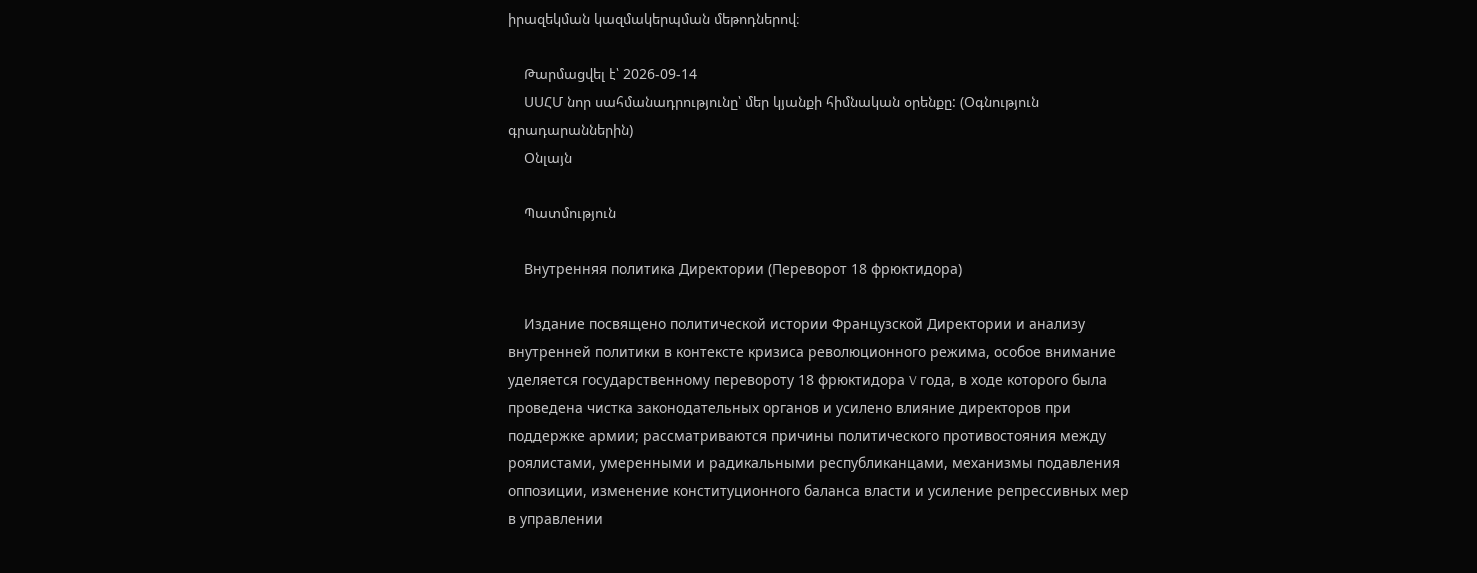իրազեկման կազմակերպման մեթոդներով։

    Թարմացվել է՝ 2026-09-14
    ՍՍՀՄ նոր սահմանադրությունը՝ մեր կյանքի հիմնական օրենքը: (Օգնություն գրադարաններին)
    Օնլայն

    Պատմություն

    Внутренняя политика Директории (Переворот 18 фрюктидора)

    Издание посвящено политической истории Французской Директории и анализу внутренней политики в контексте кризиса революционного режима, особое внимание уделяется государственному перевороту 18 фрюктидора V года, в ходе которого была проведена чистка законодательных органов и усилено влияние директоров при поддержке армии; рассматриваются причины политического противостояния между роялистами, умеренными и радикальными республиканцами, механизмы подавления оппозиции, изменение конституционного баланса власти и усиление репрессивных мер в управлении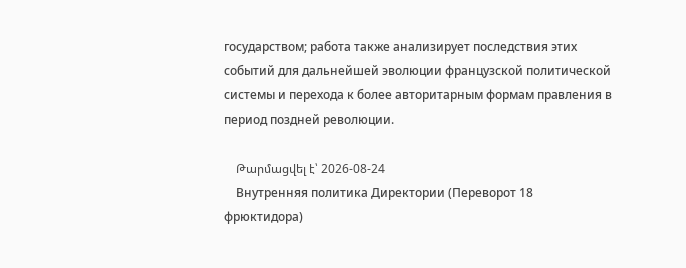государством; работа также анализирует последствия этих событий для дальнейшей эволюции французской политической системы и перехода к более авторитарным формам правления в период поздней революции.

    Թարմացվել է՝ 2026-08-24
    Внутренняя политика Директории (Переворот 18 фрюктидора)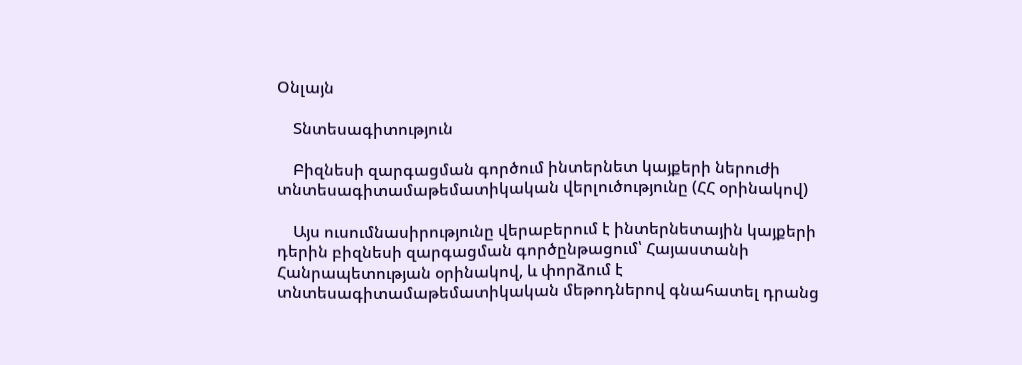Օնլայն

    Տնտեսագիտություն

    Բիզնեսի զարգացման գործում ինտերնետ կայքերի ներուժի տնտեսագիտամաթեմատիկական վերլուծությունը (ՀՀ օրինակով)

    Այս ուսումնասիրությունը վերաբերում է ինտերնետային կայքերի դերին բիզնեսի զարգացման գործընթացում՝ Հայաստանի Հանրապետության օրինակով, և փորձում է տնտեսագիտամաթեմատիկական մեթոդներով գնահատել դրանց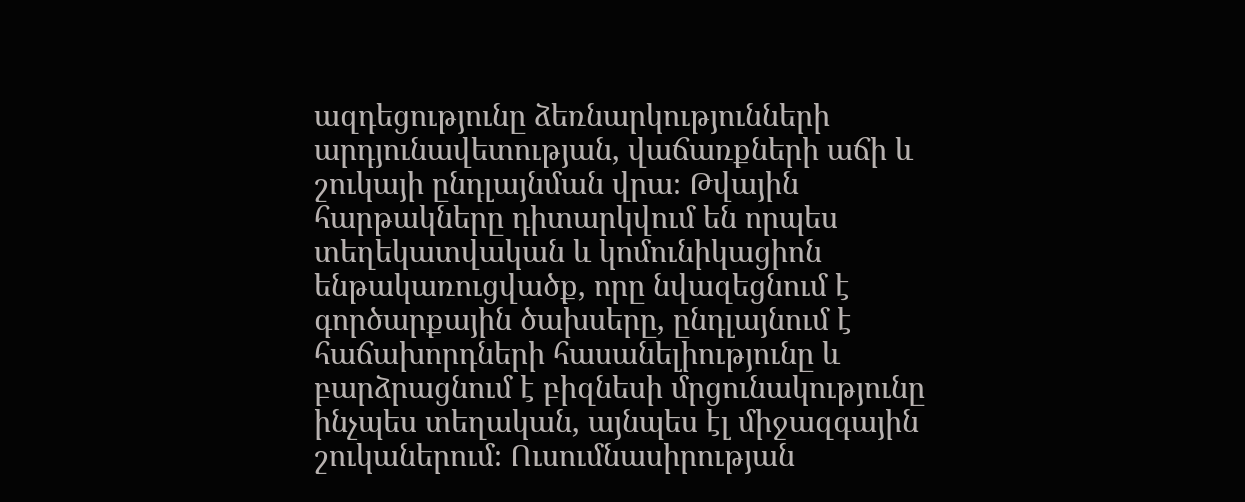ազդեցությունը ձեռնարկությունների արդյունավետության, վաճառքների աճի և շուկայի ընդլայնման վրա։ Թվային հարթակները դիտարկվում են որպես տեղեկատվական և կոմունիկացիոն ենթակառուցվածք, որը նվազեցնում է գործարքային ծախսերը, ընդլայնում է հաճախորդների հասանելիությունը և բարձրացնում է բիզնեսի մրցունակությունը ինչպես տեղական, այնպես էլ միջազգային շուկաներում։ Ուսումնասիրության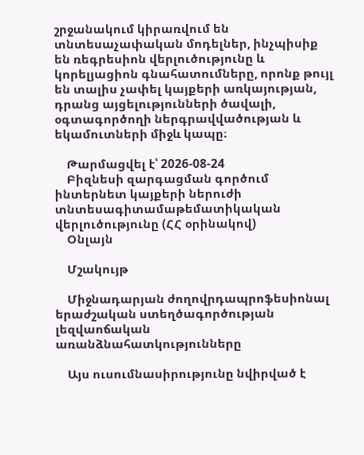շրջանակում կիրառվում են տնտեսաչափական մոդելներ, ինչպիսիք են ռեգրեսիոն վերլուծությունը և կորելյացիոն գնահատումները, որոնք թույլ են տալիս չափել կայքերի առկայության, դրանց այցելությունների ծավալի, օգտագործողի ներգրավվածության և եկամուտների միջև կապը։

    Թարմացվել է՝ 2026-08-24
    Բիզնեսի զարգացման գործում ինտերնետ կայքերի ներուժի տնտեսագիտամաթեմատիկական վերլուծությունը (ՀՀ օրինակով)
    Օնլայն

    Մշակույթ

    Միջնադարյան ժողովրդապրոֆեսիոնալ երաժշական ստեղծագործության լեզվաոճական առանձնահատկությունները

    Այս ուսումնասիրությունը նվիրված է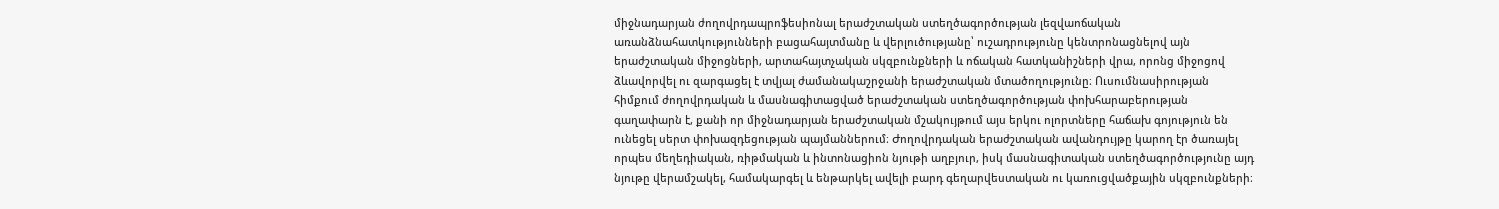միջնադարյան ժողովրդապրոֆեսիոնալ երաժշտական ստեղծագործության լեզվաոճական առանձնահատկությունների բացահայտմանը և վերլուծությանը՝ ուշադրությունը կենտրոնացնելով այն երաժշտական միջոցների, արտահայտչական սկզբունքների և ոճական հատկանիշների վրա, որոնց միջոցով ձևավորվել ու զարգացել է տվյալ ժամանակաշրջանի երաժշտական մտածողությունը։ Ուսումնասիրության հիմքում ժողովրդական և մասնագիտացված երաժշտական ստեղծագործության փոխհարաբերության գաղափարն է, քանի որ միջնադարյան երաժշտական մշակույթում այս երկու ոլորտները հաճախ գոյություն են ունեցել սերտ փոխազդեցության պայմաններում։ Ժողովրդական երաժշտական ավանդույթը կարող էր ծառայել որպես մեղեդիական, ռիթմական և ինտոնացիոն նյութի աղբյուր, իսկ մասնագիտական ստեղծագործությունը այդ նյութը վերամշակել, համակարգել և ենթարկել ավելի բարդ գեղարվեստական ու կառուցվածքային սկզբունքների։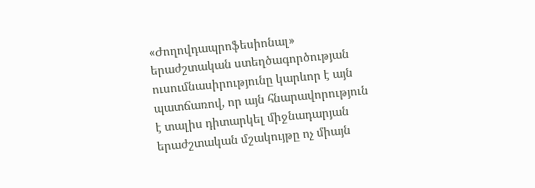«Ժողովդապրոֆեսիոնալ» երաժշտական ստեղծագործության ուսումնասիրությունը կարևոր է այն պատճառով, որ այն հնարավորություն է տալիս դիտարկել միջնադարյան երաժշտական մշակույթը ոչ միայն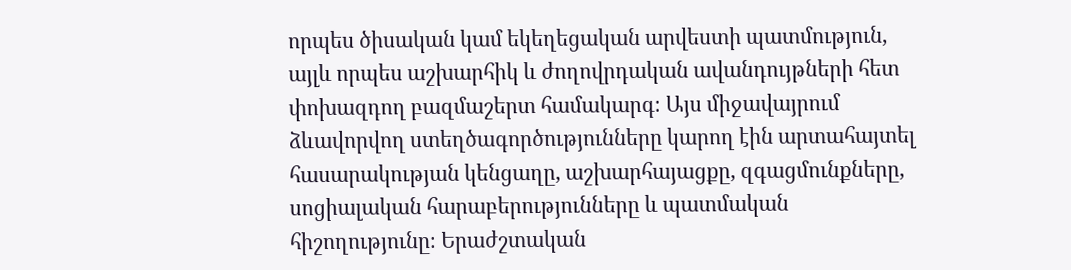որպես ծիսական կամ եկեղեցական արվեստի պատմություն, այլև որպես աշխարհիկ և ժողովրդական ավանդույթների հետ փոխազդող բազմաշերտ համակարգ։ Այս միջավայրում ձևավորվող ստեղծագործությունները կարող էին արտահայտել հասարակության կենցաղը, աշխարհայացքը, զգացմունքները, սոցիալական հարաբերությունները և պատմական հիշողությունը։ Երաժշտական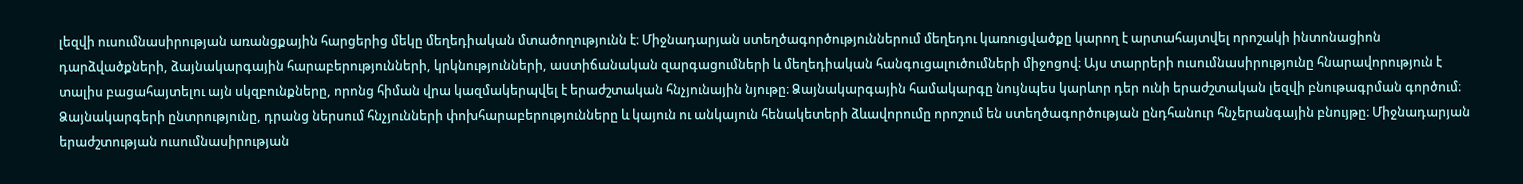լեզվի ուսումնասիրության առանցքային հարցերից մեկը մեղեդիական մտածողությունն է։ Միջնադարյան ստեղծագործություններում մեղեդու կառուցվածքը կարող է արտահայտվել որոշակի ինտոնացիոն դարձվածքների, ձայնակարգային հարաբերությունների, կրկնությունների, աստիճանական զարգացումների և մեղեդիական հանգուցալուծումների միջոցով։ Այս տարրերի ուսումնասիրությունը հնարավորություն է տալիս բացահայտելու այն սկզբունքները, որոնց հիման վրա կազմակերպվել է երաժշտական հնչյունային նյութը։ Ձայնակարգային համակարգը նույնպես կարևոր դեր ունի երաժշտական լեզվի բնութագրման գործում։ Ձայնակարգերի ընտրությունը, դրանց ներսում հնչյունների փոխհարաբերությունները և կայուն ու անկայուն հենակետերի ձևավորումը որոշում են ստեղծագործության ընդհանուր հնչերանգային բնույթը։ Միջնադարյան երաժշտության ուսումնասիրության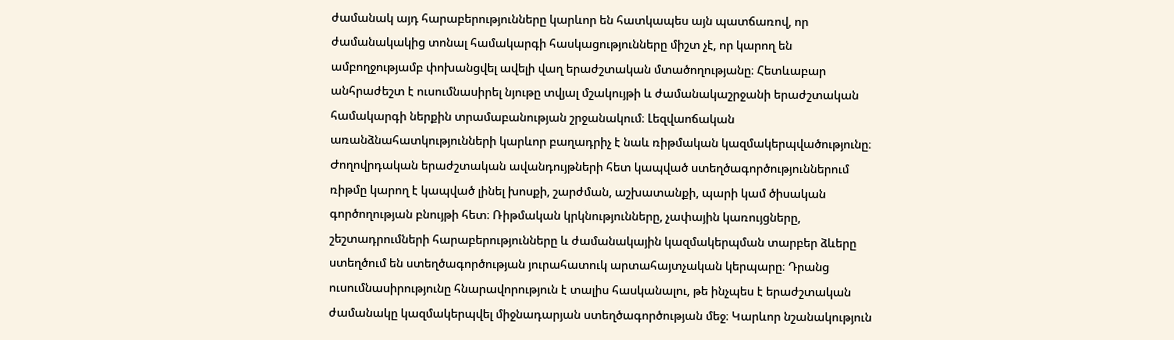ժամանակ այդ հարաբերությունները կարևոր են հատկապես այն պատճառով, որ ժամանակակից տոնալ համակարգի հասկացությունները միշտ չէ, որ կարող են ամբողջությամբ փոխանցվել ավելի վաղ երաժշտական մտածողությանը։ Հետևաբար անհրաժեշտ է ուսումնասիրել նյութը տվյալ մշակույթի և ժամանակաշրջանի երաժշտական համակարգի ներքին տրամաբանության շրջանակում։ Լեզվաոճական առանձնահատկությունների կարևոր բաղադրիչ է նաև ռիթմական կազմակերպվածությունը։ Ժողովրդական երաժշտական ավանդույթների հետ կապված ստեղծագործություններում ռիթմը կարող է կապված լինել խոսքի, շարժման, աշխատանքի, պարի կամ ծիսական գործողության բնույթի հետ։ Ռիթմական կրկնությունները, չափային կառույցները, շեշտադրումների հարաբերությունները և ժամանակային կազմակերպման տարբեր ձևերը ստեղծում են ստեղծագործության յուրահատուկ արտահայտչական կերպարը։ Դրանց ուսումնասիրությունը հնարավորություն է տալիս հասկանալու, թե ինչպես է երաժշտական ժամանակը կազմակերպվել միջնադարյան ստեղծագործության մեջ։ Կարևոր նշանակություն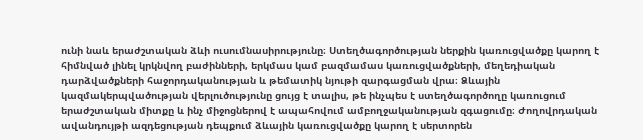ունի նաև երաժշտական ձևի ուսումնասիրությունը։ Ստեղծագործության ներքին կառուցվածքը կարող է հիմնված լինել կրկնվող բաժինների, երկմաս կամ բազմամաս կառուցվածքների, մեղեդիական դարձվածքների հաջորդականության և թեմատիկ նյութի զարգացման վրա։ Ձևային կազմակերպվածության վերլուծությունը ցույց է տալիս, թե ինչպես է ստեղծագործողը կառուցում երաժշտական միտքը և ինչ միջոցներով է ապահովում ամբողջականության զգացումը։ Ժողովրդական ավանդույթի ազդեցության դեպքում ձևային կառուցվածքը կարող է սերտորեն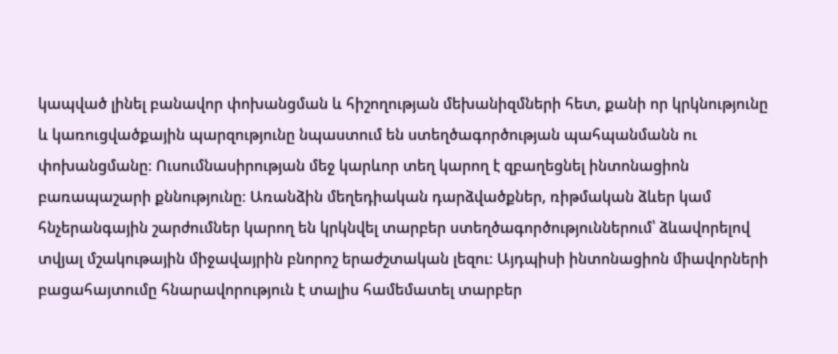կապված լինել բանավոր փոխանցման և հիշողության մեխանիզմների հետ, քանի որ կրկնությունը և կառուցվածքային պարզությունը նպաստում են ստեղծագործության պահպանմանն ու փոխանցմանը։ Ուսումնասիրության մեջ կարևոր տեղ կարող է զբաղեցնել ինտոնացիոն բառապաշարի քննությունը։ Առանձին մեղեդիական դարձվածքներ, ռիթմական ձևեր կամ հնչերանգային շարժումներ կարող են կրկնվել տարբեր ստեղծագործություններում՝ ձևավորելով տվյալ մշակութային միջավայրին բնորոշ երաժշտական լեզու։ Այդպիսի ինտոնացիոն միավորների բացահայտումը հնարավորություն է տալիս համեմատել տարբեր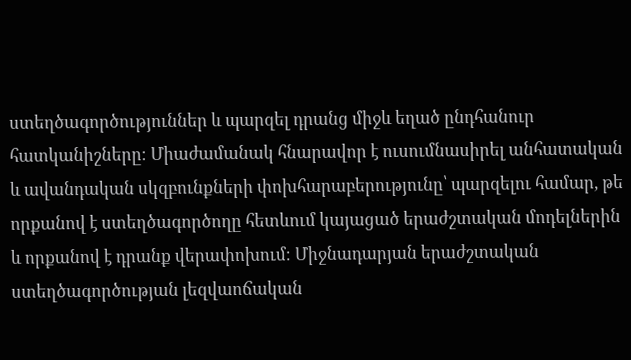ստեղծագործություններ և պարզել դրանց միջև եղած ընդհանուր հատկանիշները։ Միաժամանակ հնարավոր է ուսումնասիրել անհատական և ավանդական սկզբունքների փոխհարաբերությունը՝ պարզելու համար, թե որքանով է ստեղծագործողը հետևում կայացած երաժշտական մոդելներին և որքանով է դրանք վերափոխում։ Միջնադարյան երաժշտական ստեղծագործության լեզվաոճական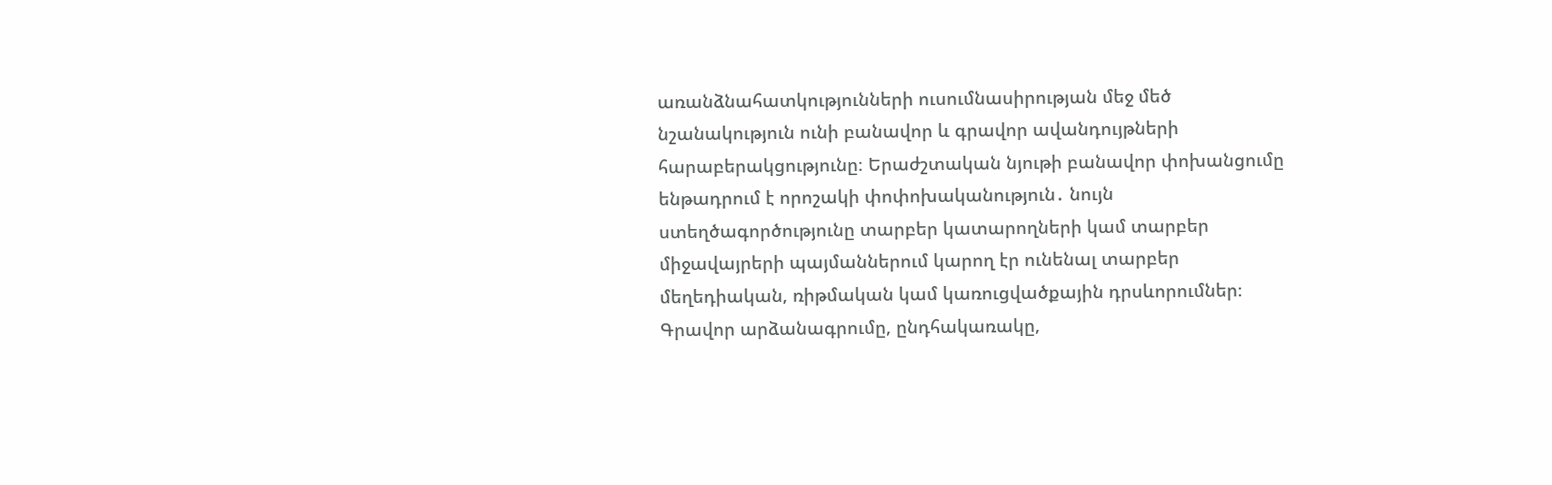առանձնահատկությունների ուսումնասիրության մեջ մեծ նշանակություն ունի բանավոր և գրավոր ավանդույթների հարաբերակցությունը։ Երաժշտական նյութի բանավոր փոխանցումը ենթադրում է որոշակի փոփոխականություն․ նույն ստեղծագործությունը տարբեր կատարողների կամ տարբեր միջավայրերի պայմաններում կարող էր ունենալ տարբեր մեղեդիական, ռիթմական կամ կառուցվածքային դրսևորումներ։ Գրավոր արձանագրումը, ընդհակառակը,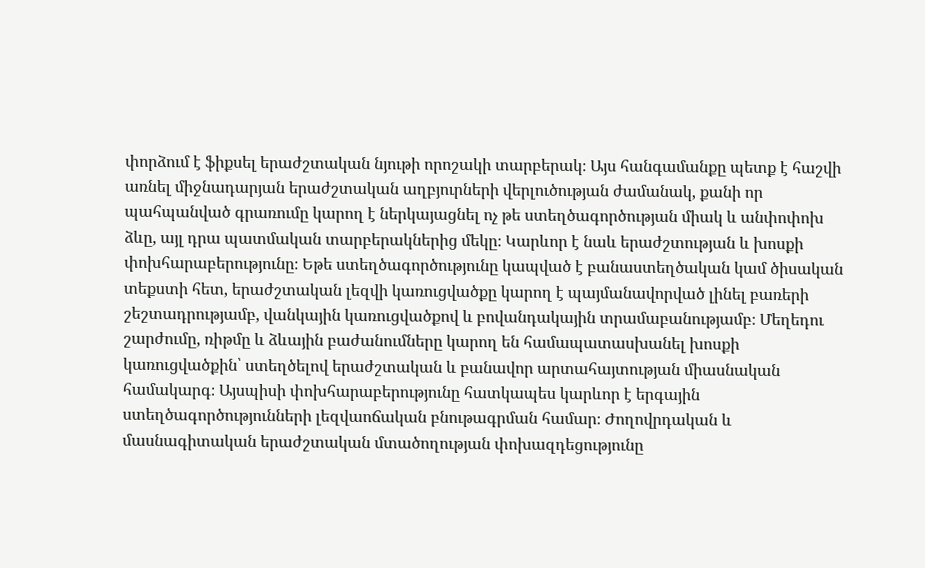փորձում է ֆիքսել երաժշտական նյութի որոշակի տարբերակ։ Այս հանգամանքը պետք է հաշվի առնել միջնադարյան երաժշտական աղբյուրների վերլուծության ժամանակ, քանի որ պահպանված գրառումը կարող է ներկայացնել ոչ թե ստեղծագործության միակ և անփոփոխ ձևը, այլ դրա պատմական տարբերակներից մեկը։ Կարևոր է նաև երաժշտության և խոսքի փոխհարաբերությունը։ Եթե ստեղծագործությունը կապված է բանաստեղծական կամ ծիսական տեքստի հետ, երաժշտական լեզվի կառուցվածքը կարող է պայմանավորված լինել բառերի շեշտադրությամբ, վանկային կառուցվածքով և բովանդակային տրամաբանությամբ։ Մեղեդու շարժումը, ռիթմը և ձևային բաժանումները կարող են համապատասխանել խոսքի կառուցվածքին՝ ստեղծելով երաժշտական և բանավոր արտահայտության միասնական համակարգ։ Այսպիսի փոխհարաբերությունը հատկապես կարևոր է երգային ստեղծագործությունների լեզվաոճական բնութագրման համար։ Ժողովրդական և մասնագիտական երաժշտական մտածողության փոխազդեցությունը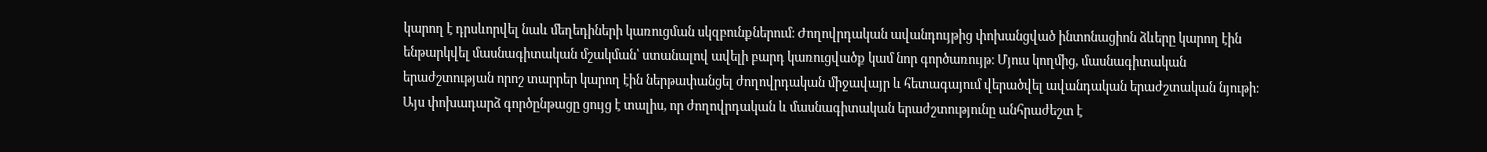կարող է դրսևորվել նաև մեղեդիների կառուցման սկզբունքներում։ Ժողովրդական ավանդույթից փոխանցված ինտոնացիոն ձևերը կարող էին ենթարկվել մասնագիտական մշակման՝ ստանալով ավելի բարդ կառուցվածք կամ նոր գործառույթ։ Մյուս կողմից, մասնագիտական երաժշտության որոշ տարրեր կարող էին ներթափանցել ժողովրդական միջավայր և հետագայում վերածվել ավանդական երաժշտական նյութի։ Այս փոխադարձ գործընթացը ցույց է տալիս, որ ժողովրդական և մասնագիտական երաժշտությունը անհրաժեշտ է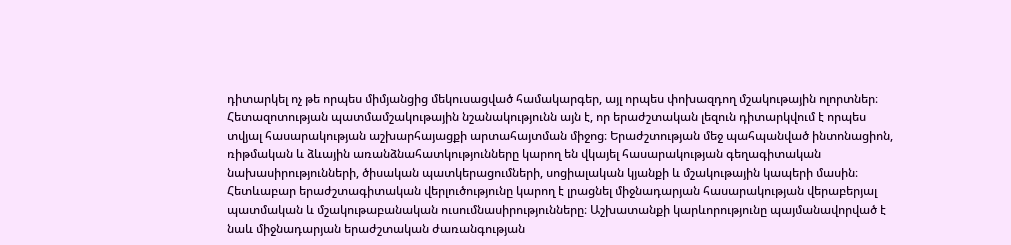դիտարկել ոչ թե որպես միմյանցից մեկուսացված համակարգեր, այլ որպես փոխազդող մշակութային ոլորտներ։ Հետազոտության պատմամշակութային նշանակությունն այն է, որ երաժշտական լեզուն դիտարկվում է որպես տվյալ հասարակության աշխարհայացքի արտահայտման միջոց։ Երաժշտության մեջ պահպանված ինտոնացիոն, ռիթմական և ձևային առանձնահատկությունները կարող են վկայել հասարակության գեղագիտական նախասիրությունների, ծիսական պատկերացումների, սոցիալական կյանքի և մշակութային կապերի մասին։ Հետևաբար երաժշտագիտական վերլուծությունը կարող է լրացնել միջնադարյան հասարակության վերաբերյալ պատմական և մշակութաբանական ուսումնասիրությունները։ Աշխատանքի կարևորությունը պայմանավորված է նաև միջնադարյան երաժշտական ժառանգության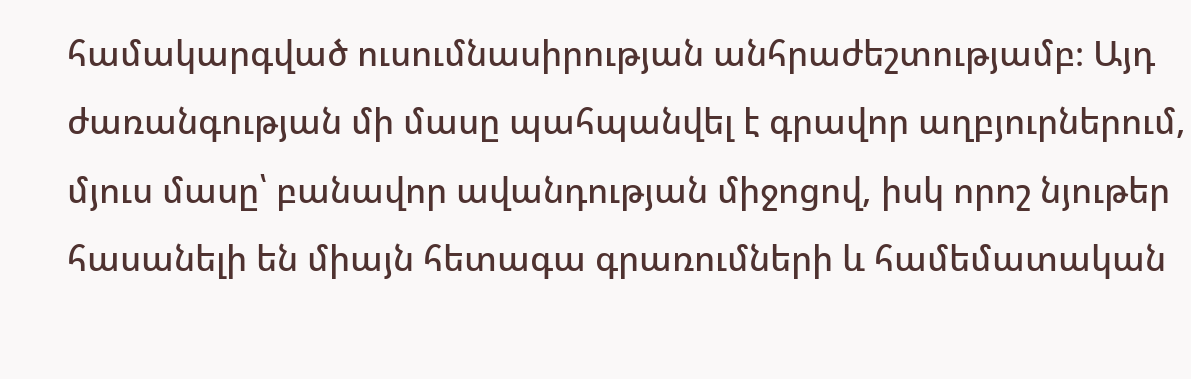համակարգված ուսումնասիրության անհրաժեշտությամբ։ Այդ ժառանգության մի մասը պահպանվել է գրավոր աղբյուրներում, մյուս մասը՝ բանավոր ավանդության միջոցով, իսկ որոշ նյութեր հասանելի են միայն հետագա գրառումների և համեմատական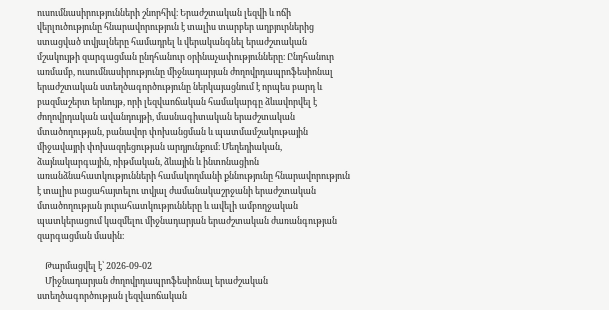ուսումնասիրությունների շնորհիվ։ Երաժշտական լեզվի և ոճի վերլուծությունը հնարավորություն է տալիս տարբեր աղբյուրներից ստացված տվյալները համադրել և վերականգնել երաժշտական մշակույթի զարգացման ընդհանուր օրինաչափությունները։ Ընդհանուր առմամբ, ուսումնասիրությունը միջնադարյան ժողովրդապրոֆեսիոնալ երաժշտական ստեղծագործությունը ներկայացնում է որպես բարդ և բազմաշերտ երևույթ, որի լեզվաոճական համակարգը ձևավորվել է ժողովրդական ավանդույթի, մասնագիտական երաժշտական մտածողության, բանավոր փոխանցման և պատմամշակութային միջավայրի փոխազդեցության արդյունքում։ Մեղեդիական, ձայնակարգային, ռիթմական, ձևային և ինտոնացիոն առանձնահատկությունների համակողմանի քննությունը հնարավորություն է տալիս բացահայտելու տվյալ ժամանակաշրջանի երաժշտական մտածողության յուրահատկությունները և ավելի ամբողջական պատկերացում կազմելու միջնադարյան երաժշտական ժառանգության զարգացման մասին։

    Թարմացվել է՝ 2026-09-02
    Միջնադարյան ժողովրդապրոֆեսիոնալ երաժշական ստեղծագործության լեզվաոճական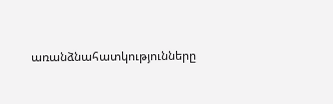առանձնահատկությունները